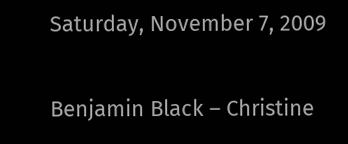Saturday, November 7, 2009

Benjamin Black – Christine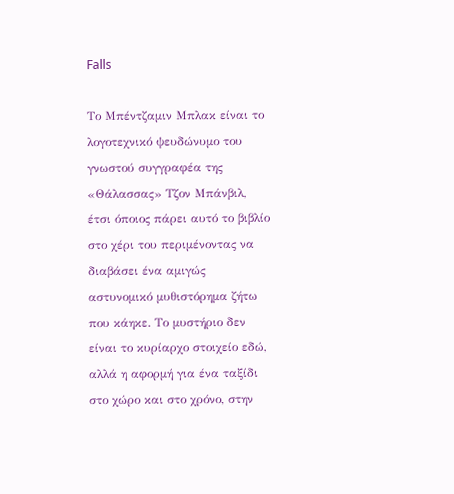Falls

Το Μπέντζαμιν Μπλακ είναι το λογοτεχνικό ψευδώνυμο του γνωστού συγγραφέα της «Θάλασσας» Τζον Μπάνβιλ, έτσι όποιος πάρει αυτό το βιβλίο στο χέρι του περιμένοντας να διαβάσει ένα αμιγώς αστυνομικό μυθιστόρημα ζήτω που κάηκε. Το μυστήριο δεν είναι το κυρίαρχο στοιχείο εδώ, αλλά η αφορμή για ένα ταξίδι στο χώρο και στο χρόνο, στην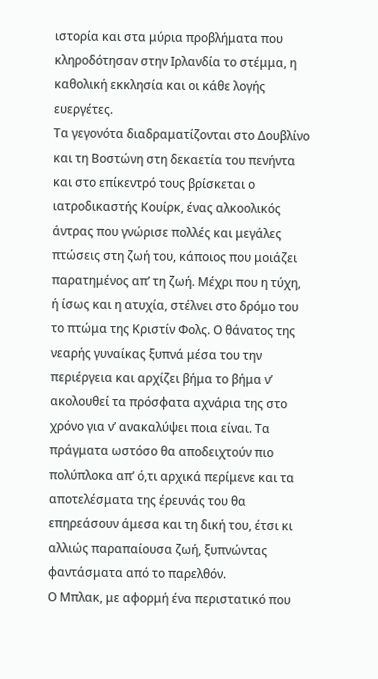ιστορία και στα μύρια προβλήματα που κληροδότησαν στην Ιρλανδία το στέμμα, η καθολική εκκλησία και οι κάθε λογής ευεργέτες.
Τα γεγονότα διαδραματίζονται στο Δουβλίνο και τη Βοστώνη στη δεκαετία του πενήντα και στο επίκεντρό τους βρίσκεται ο ιατροδικαστής Κουίρκ, ένας αλκοολικός άντρας που γνώρισε πολλές και μεγάλες πτώσεις στη ζωή του, κάποιος που μοιάζει παρατημένος απ’ τη ζωή. Μέχρι που η τύχη, ή ίσως και η ατυχία, στέλνει στο δρόμο του το πτώμα της Κριστίν Φολς. Ο θάνατος της νεαρής γυναίκας ξυπνά μέσα του την περιέργεια και αρχίζει βήμα το βήμα ν’ ακολουθεί τα πρόσφατα αχνάρια της στο χρόνο για ν’ ανακαλύψει ποια είναι. Τα πράγματα ωστόσο θα αποδειχτούν πιο πολύπλοκα απ’ ό,τι αρχικά περίμενε και τα αποτελέσματα της έρευνάς του θα επηρεάσουν άμεσα και τη δική του, έτσι κι αλλιώς παραπαίουσα ζωή, ξυπνώντας φαντάσματα από το παρελθόν.
Ο Μπλακ, με αφορμή ένα περιστατικό που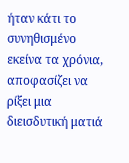ήταν κάτι το συνηθισμένο εκείνα τα χρόνια, αποφασίζει να ρίξει μια διεισδυτική ματιά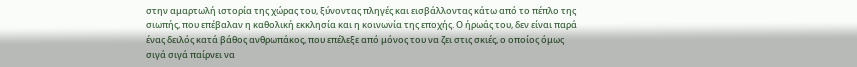στην αμαρτωλή ιστορία της χώρας του, ξύνοντας πληγές και εισβάλλοντας κάτω από το πέπλο της σιωπής, που επέβαλαν η καθολική εκκλησία και η κοινωνία της εποχής. Ο ήρωάς του, δεν είναι παρά ένας δειλός κατά βάθος ανθρωπάκος, που επέλεξε από μόνος του να ζει στις σκιές, ο οποίος όμως σιγά σιγά παίρνει να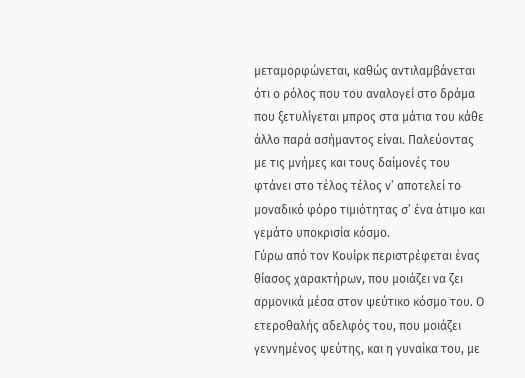μεταμορφώνεται, καθώς αντιλαμβάνεται ότι ο ρόλος που του αναλογεί στο δράμα που ξετυλίγεται μπρος στα μάτια του κάθε άλλο παρά ασήμαντος είναι. Παλεύοντας με τις μνήμες και τους δαίμονές του φτάνει στο τέλος τέλος ν’ αποτελεί το μοναδικό φόρο τιμιότητας σ’ ένα άτιμο και γεμάτο υποκρισία κόσμο.
Γύρω από τον Κουίρκ περιστρέφεται ένας θίασος χαρακτήρων, που μοιάζει να ζει αρμονικά μέσα στον ψεύτικο κόσμο του. Ο ετεροθαλής αδελφός του, που μοιάζει γεννημένος ψεύτης, και η γυναίκα του, με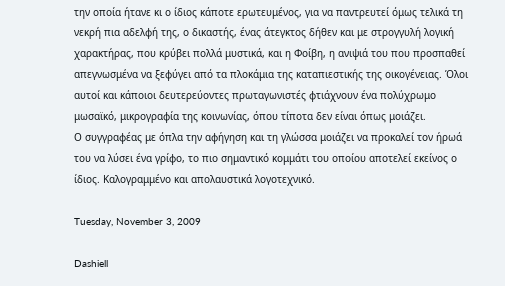την οποία ήτανε κι ο ίδιος κάποτε ερωτευμένος, για να παντρευτεί όμως τελικά τη νεκρή πια αδελφή της, ο δικαστής, ένας άτεγκτος δήθεν και με στρογγυλή λογική χαρακτήρας, που κρύβει πολλά μυστικά, και η Φοίβη, η ανιψιά του που προσπαθεί απεγνωσμένα να ξεφύγει από τα πλοκάμια της καταπιεστικής της οικογένειας. Όλοι αυτοί και κάποιοι δευτερεύοντες πρωταγωνιστές φτιάχνουν ένα πολύχρωμο μωσαϊκό, μικρογραφία της κοινωνίας, όπου τίποτα δεν είναι όπως μοιάζει.
Ο συγγραφέας με όπλα την αφήγηση και τη γλώσσα μοιάζει να προκαλεί τον ήρωά του να λύσει ένα γρίφο, το πιο σημαντικό κομμάτι του οποίου αποτελεί εκείνος ο ίδιος. Καλογραμμένο και απολαυστικά λογοτεχνικό.

Tuesday, November 3, 2009

Dashiell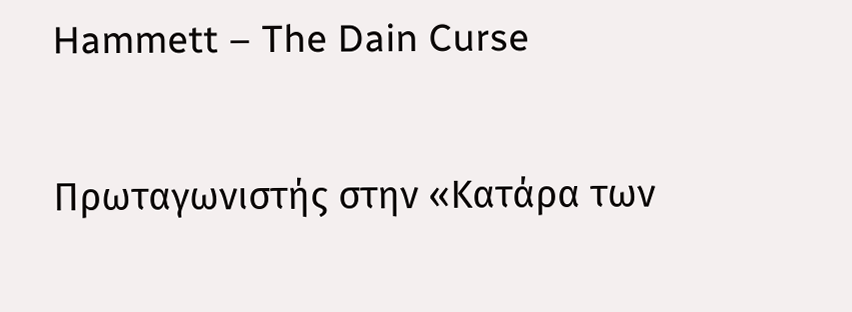Hammett – The Dain Curse

Πρωταγωνιστής στην «Κατάρα των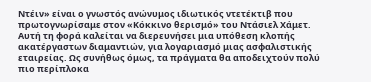Ντέιν» είναι ο γνωστός ανώνυμος ιδιωτικός ντετέκτιβ που πρωτογνωρίσαμε στον «Κόκκινο θερισμό» του Ντάσιελ Χάμετ. Αυτή τη φορά καλείται να διερευνήσει μια υπόθεση κλοπής ακατέργαστων διαμαντιών, για λογαριασμό μιας ασφαλιστικής εταιρείας. Ως συνήθως όμως, τα πράγματα θα αποδειχτούν πολύ πιο περίπλοκα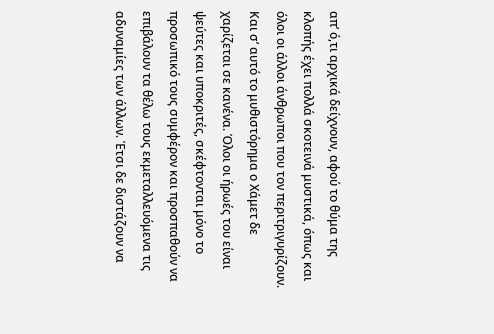απ’ ό,τι αρχικά δείχνουν, αφού το θύμα της κλοπής έχει πολλά σκοτεινά μυστικά, όπως και όλοι οι άλλοι άνθρωποι που τον περιτριγυρίζουν.
Και σ’ αυτό το μυθιστόρημα ο Χάμετ δε χαρίζεται σε κανένα. Όλοι οι ήρωές του είναι ψεύτες και υποκριτές, σκέφτονται μόνο το προσωπικό τους συμφέρον και προσπαθούν να επιβάλουν τα θέλω τους εκμεταλλευόμενα τις αδυναμίες των άλλων. Έτσι δε διστάζουν να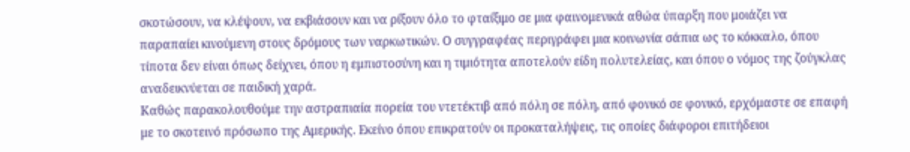σκοτώσουν, να κλέψουν, να εκβιάσουν και να ρίξουν όλο το φταίξιμο σε μια φαινομενικά αθώα ύπαρξη που μοιάζει να παραπαίει κινούμενη στους δρόμους των ναρκωτικών. Ο συγγραφέας περιγράφει μια κοινωνία σάπια ως το κόκκαλο, όπου τίποτα δεν είναι όπως δείχνει, όπου η εμπιστοσύνη και η τιμιότητα αποτελούν είδη πολυτελείας, και όπου ο νόμος της ζούγκλας αναδεικνύεται σε παιδική χαρά.
Καθώς παρακολουθούμε την αστραπιαία πορεία του ντετέκτιβ από πόλη σε πόλη, από φονικό σε φονικό, ερχόμαστε σε επαφή με το σκοτεινό πρόσωπο της Αμερικής. Εκείνο όπου επικρατούν οι προκαταλήψεις, τις οποίες διάφοροι επιτήδειοι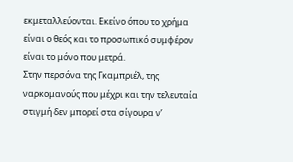εκμεταλλεύονται. Εκείνο όπου το χρήμα είναι ο θεός και το προσωπικό συμφέρον είναι το μόνο που μετρά.
Στην περσόνα της Γκαμπριέλ, της ναρκομανούς που μέχρι και την τελευταία στιγμή δεν μπορεί στα σίγουρα ν’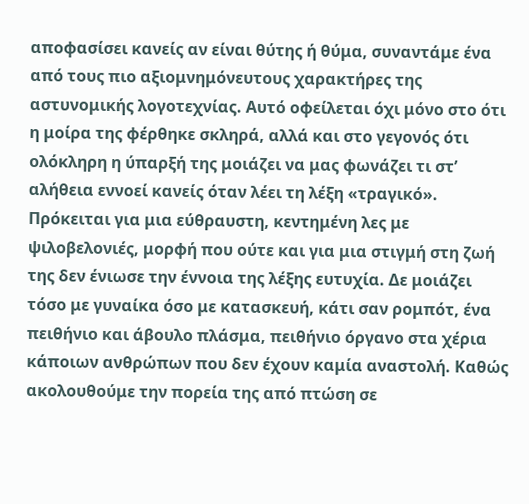αποφασίσει κανείς αν είναι θύτης ή θύμα, συναντάμε ένα από τους πιο αξιομνημόνευτους χαρακτήρες της αστυνομικής λογοτεχνίας. Αυτό οφείλεται όχι μόνο στο ότι η μοίρα της φέρθηκε σκληρά, αλλά και στο γεγονός ότι ολόκληρη η ύπαρξή της μοιάζει να μας φωνάζει τι στ’ αλήθεια εννοεί κανείς όταν λέει τη λέξη «τραγικό». Πρόκειται για μια εύθραυστη, κεντημένη λες με ψιλοβελονιές, μορφή που ούτε και για μια στιγμή στη ζωή της δεν ένιωσε την έννοια της λέξης ευτυχία. Δε μοιάζει τόσο με γυναίκα όσο με κατασκευή, κάτι σαν ρομπότ, ένα πειθήνιο και άβουλο πλάσμα, πειθήνιο όργανο στα χέρια κάποιων ανθρώπων που δεν έχουν καμία αναστολή. Καθώς ακολουθούμε την πορεία της από πτώση σε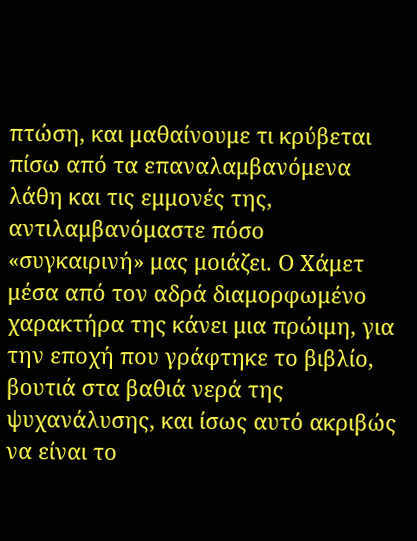πτώση, και μαθαίνουμε τι κρύβεται πίσω από τα επαναλαμβανόμενα λάθη και τις εμμονές της, αντιλαμβανόμαστε πόσο «συγκαιρινή» μας μοιάζει. Ο Χάμετ μέσα από τον αδρά διαμορφωμένο χαρακτήρα της κάνει μια πρώιμη, για την εποχή που γράφτηκε το βιβλίο, βουτιά στα βαθιά νερά της ψυχανάλυσης, και ίσως αυτό ακριβώς να είναι το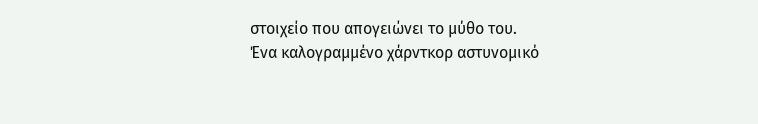στοιχείο που απογειώνει το μύθο του.
Ένα καλογραμμένο χάρντκορ αστυνομικό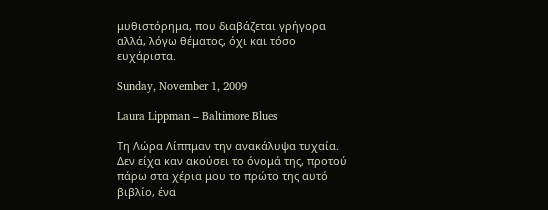μυθιστόρημα, που διαβάζεται γρήγορα αλλά, λόγω θέματος, όχι και τόσο ευχάριστα.

Sunday, November 1, 2009

Laura Lippman – Baltimore Blues

Τη Λώρα Λίππμαν την ανακάλυψα τυχαία. Δεν είχα καν ακούσει το όνομά της, προτού πάρω στα χέρια μου το πρώτο της αυτό βιβλίο, ένα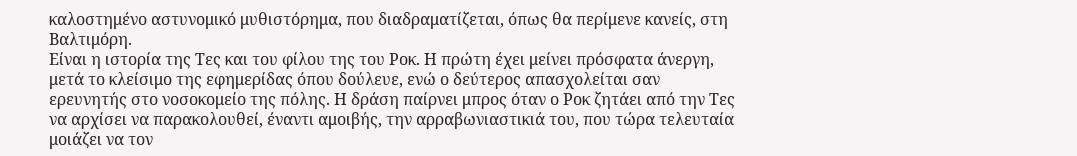καλοστημένο αστυνομικό μυθιστόρημα, που διαδραματίζεται, όπως θα περίμενε κανείς, στη Βαλτιμόρη.
Είναι η ιστορία της Τες και του φίλου της του Ροκ. Η πρώτη έχει μείνει πρόσφατα άνεργη, μετά το κλείσιμο της εφημερίδας όπου δούλευε, ενώ ο δεύτερος απασχολείται σαν ερευνητής στο νοσοκομείο της πόλης. Η δράση παίρνει μπρος όταν ο Ροκ ζητάει από την Τες να αρχίσει να παρακολουθεί, έναντι αμοιβής, την αρραβωνιαστικιά του, που τώρα τελευταία μοιάζει να τον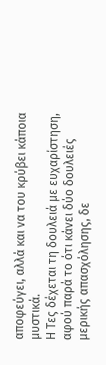αποφεύγει, αλλά και να του κρύβει κάποια μυστικά.
Η Τες δέχεται τη δουλειά με ευχαρίστηση, αφού παρά το ότι κάνει δύο δουλειές μερικής απασχόλησης, δε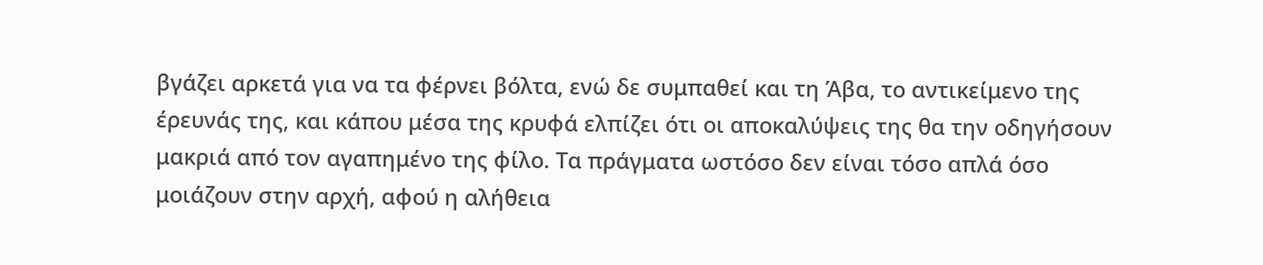βγάζει αρκετά για να τα φέρνει βόλτα, ενώ δε συμπαθεί και τη Άβα, το αντικείμενο της έρευνάς της, και κάπου μέσα της κρυφά ελπίζει ότι οι αποκαλύψεις της θα την οδηγήσουν μακριά από τον αγαπημένο της φίλο. Τα πράγματα ωστόσο δεν είναι τόσο απλά όσο μοιάζουν στην αρχή, αφού η αλήθεια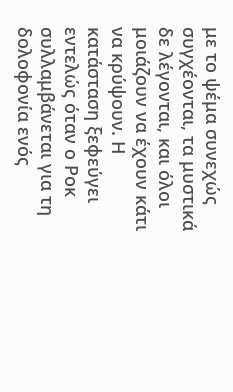με το ψέμα συνεχώς συγχέονται, τα μυστικά δε λέγονται, και όλοι μοιάζουν να έχουν κάτι να κρύψουν. Η κατάσταση ξεφεύγει εντελώς όταν ο Ροκ συλλαμβάνεται για τη δολοφονία ενός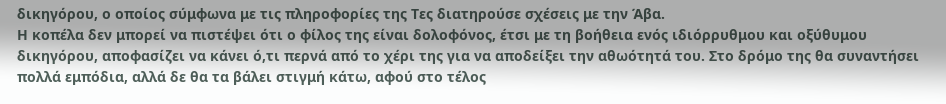δικηγόρου, ο οποίος σύμφωνα με τις πληροφορίες της Τες διατηρούσε σχέσεις με την Άβα.
Η κοπέλα δεν μπορεί να πιστέψει ότι ο φίλος της είναι δολοφόνος, έτσι με τη βοήθεια ενός ιδιόρρυθμου και οξύθυμου δικηγόρου, αποφασίζει να κάνει ό,τι περνά από το χέρι της για να αποδείξει την αθωότητά του. Στο δρόμο της θα συναντήσει πολλά εμπόδια, αλλά δε θα τα βάλει στιγμή κάτω, αφού στο τέλος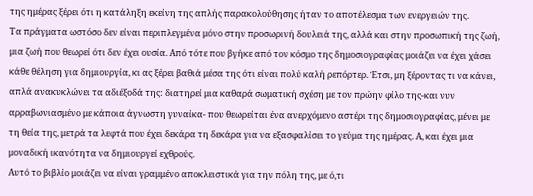της ημέρας ξέρει ότι η κατάληξη εκείνη της απλής παρακολούθησης ήταν το αποτέλεσμα των ενεργειών της.
Τα πράγματα ωστόσο δεν είναι περιπλεγμένα μόνο στην προσωρινή δουλειά της, αλλά και στην προσωπική της ζωή, μια ζωή που θεωρεί ότι δεν έχει ουσία. Από τότε που βγήκε από τον κόσμο της δημοσιογραφίας μοιάζει να έχει χάσει κάθε θέληση για δημιουργία, κι ας ξέρει βαθιά μέσα της ότι είναι πολύ καλή ρεπόρτερ. Έτσι, μη ξέροντας τι να κάνει, απλά ανακυκλώνει τα αδιέξοδά της: διατηρεί μια καθαρά σωματική σχέση με τον πρώην φίλο της-και νυν αρραβωνιασμένο με κάποια άγνωστη γυναίκα- που θεωρείται ένα ανερχόμενο αστέρι της δημοσιογραφίας, μένει με τη θεία της, μετρά τα λεφτά που έχει δεκάρα τη δεκάρα για να εξασφαλίσει το γεύμα της ημέρας. Α, και έχει μια μοναδική ικανότητα να δημιουργεί εχθρούς.
Αυτό το βιβλίο μοιάζει να είναι γραμμένο αποκλειστικά για την πόλη της, με ό,τι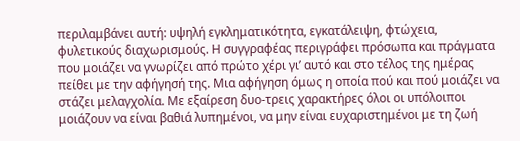περιλαμβάνει αυτή: υψηλή εγκληματικότητα, εγκατάλειψη, φτώχεια, φυλετικούς διαχωρισμούς. Η συγγραφέας περιγράφει πρόσωπα και πράγματα που μοιάζει να γνωρίζει από πρώτο χέρι γι’ αυτό και στο τέλος της ημέρας πείθει με την αφήγησή της. Μια αφήγηση όμως η οποία πού και πού μοιάζει να στάζει μελαγχολία. Με εξαίρεση δυο-τρεις χαρακτήρες όλοι οι υπόλοιποι μοιάζουν να είναι βαθιά λυπημένοι, να μην είναι ευχαριστημένοι με τη ζωή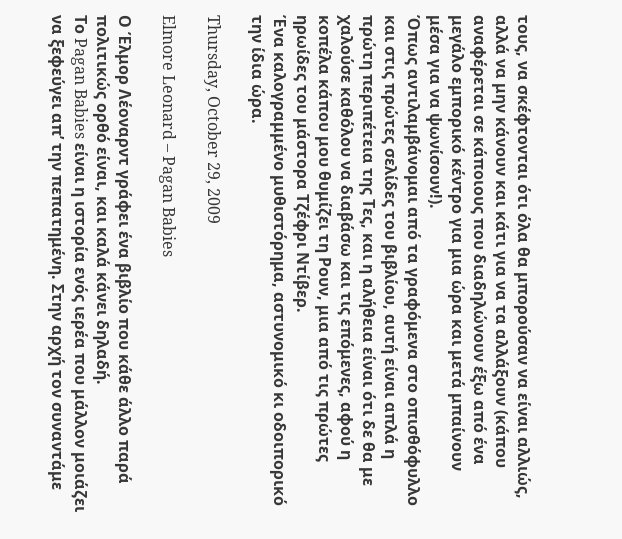τους, να σκέφτονται ότι όλα θα μπορούσαν να είναι αλλιώς, αλλά να μην κάνουν και κάτι για να τα αλλάξουν (κάπου αναφέρεται σε κάποιους που διαδηλώνουν έξω από ένα μεγάλο εμπορικό κέντρο για μια ώρα και μετά μπαίνουν μέσα για να ψωνίσουν!).
Όπως αντιλαμβάνομαι από τα γραφόμενα στο οπισθόφυλλο και στις πρώτες σελίδες του βιβλίου, αυτή είναι απλά η πρώτη περιπέτεια της Τες, και η αλήθεια είναι ότι δε θα με χαλούσε καθόλου να διαβάσω και τις επόμενες, αφού η κοπέλα κάπου μου θυμίζει τη Ρουν, μια από τις πρώτες ηρωίδες του μάστορα Τζέφρι Ντίβερ.
Ένα καλογραμμένο μυθιστόρημα, αστυνομικό κι οδοιπορικό την ίδια ώρα.

Thursday, October 29, 2009

Elmore Leonard – Pagan Babies

Ο Έλμορ Λέοναρντ γράφει ένα βιβλίο που κάθε άλλο παρά πολιτικώς ορθό είναι, και καλά κάνει δηλαδή.
Το Pagan Babies είναι η ιστορία ενός ιερέα που μάλλον μοιάζει να ξεφεύγει απ’ την πεπατημένη. Στην αρχή τον συναντάμε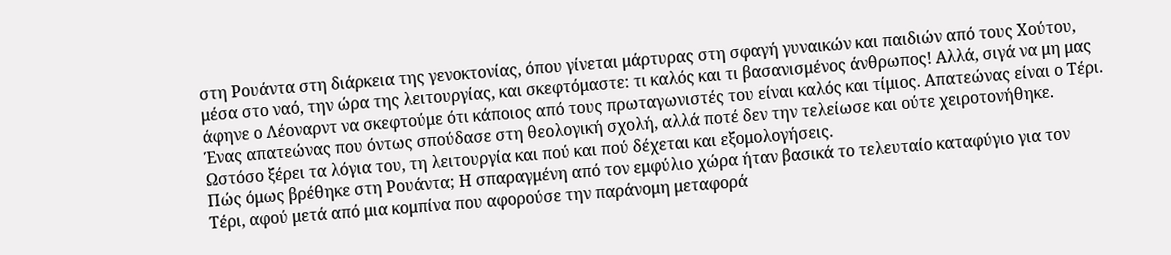στη Ρουάντα στη διάρκεια της γενοκτονίας, όπου γίνεται μάρτυρας στη σφαγή γυναικών και παιδιών από τους Χούτου, μέσα στο ναό, την ώρα της λειτουργίας, και σκεφτόμαστε: τι καλός και τι βασανισμένος άνθρωπος! Αλλά, σιγά να μη μας άφηνε ο Λέοναρντ να σκεφτούμε ότι κάποιος από τους πρωταγωνιστές του είναι καλός και τίμιος. Απατεώνας είναι ο Τέρι. Ένας απατεώνας που όντως σπούδασε στη θεολογική σχολή, αλλά ποτέ δεν την τελείωσε και ούτε χειροτονήθηκε. Ωστόσο ξέρει τα λόγια του, τη λειτουργία και πού και πού δέχεται και εξομολογήσεις.
Πώς όμως βρέθηκε στη Ρουάντα; Η σπαραγμένη από τον εμφύλιο χώρα ήταν βασικά το τελευταίο καταφύγιο για τον Τέρι, αφού μετά από μια κομπίνα που αφορούσε την παράνομη μεταφορά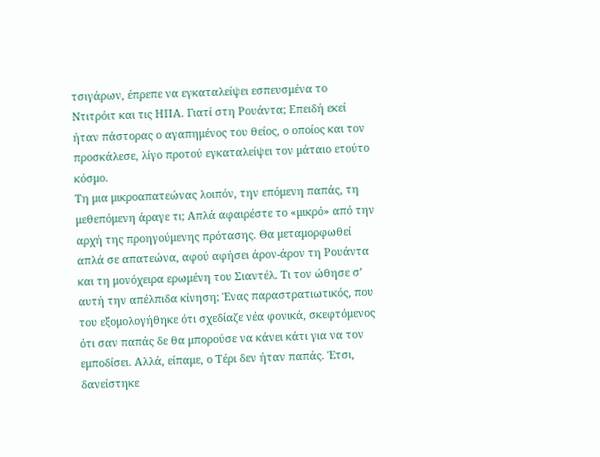τσιγάρων, έπρεπε να εγκαταλείψει εσπευσμένα το Ντιτρόιτ και τις ΗΠΑ. Γιατί στη Ρουάντα; Επειδή εκεί ήταν πάστορας ο αγαπημένος του θείος, ο οποίος και τον προσκάλεσε, λίγο προτού εγκαταλείψει τον μάταιο ετούτο κόσμο.
Τη μια μικροαπατεώνας λοιπόν, την επόμενη παπάς, τη μεθεπόμενη άραγε τι; Απλά αφαιρέστε το «μικρό» από την αρχή της προηγούμενης πρότασης. Θα μεταμορφωθεί απλά σε απατεώνα, αφού αφήσει άρον-άρον τη Ρουάντα και τη μονόχειρα ερωμένη του Σιαντέλ. Τι τον ώθησε σ’ αυτή την απέλπιδα κίνηση; Ένας παραστρατιωτικός, που του εξομολογήθηκε ότι σχεδίαζε νέα φονικά, σκεφτόμενος ότι σαν παπάς δε θα μπορούσε να κάνει κάτι για να τον εμποδίσει. Αλλά, είπαμε, ο Τέρι δεν ήταν παπάς. Έτσι, δανείστηκε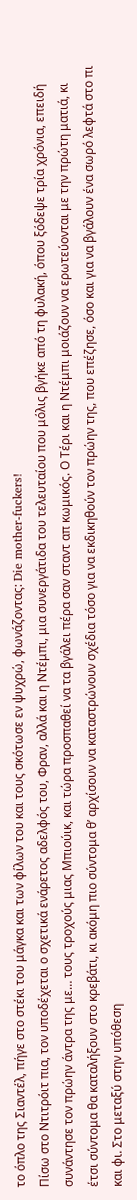το όπλο της Σιαντέλ, πήγε στο στέκι του μάγκα και των φίλων του και τους σκότωσε εν ψυχρώ, φωνάζοντας: Die mother-fuckers!
Πίσω στο Ντιτρόιτ πια, τον υποδέχεται ο σχετικά ενάρετος αδελφός του, Φραν, αλλά και η Ντέμπι, μια συνεργάτιδα του τελευταίου που μόλις βγήκε από τη φυλακή, όπου ξόδεψε τρία χρόνια, επειδή συνάντησε τον πρώην άντρα της με… τους τροχούς μιας Μπιούικ, και τώρα προσπαθεί να τα βγάλει πέρα σαν σταντ απ κωμικός. Ο Τέρι και η Ντέμπι μοιάζουν να ερωτεύονται με την πρώτη ματιά, κι έτσι σύντομα θα καταλήξουν στο κρεβάτι, κι ακόμη πιο σύντομα θ’ αρχίσουν να καταστρώνουν σχέδια τόσο για να εκδικηθούν τον πρώην της, που επέζησε, όσο και για να βγάλουν ένα σωρό λεφτά στο πι και φι. Στο μεταξύ στην υπόθεση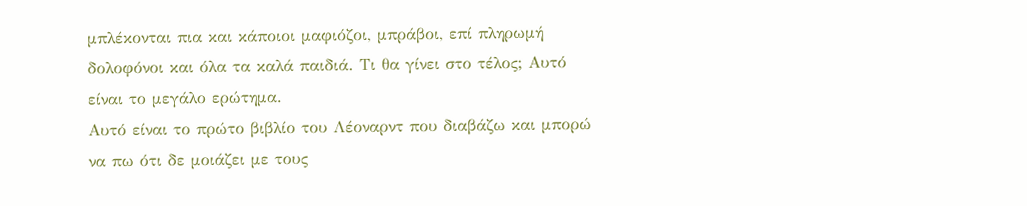μπλέκονται πια και κάποιοι μαφιόζοι, μπράβοι, επί πληρωμή δολοφόνοι και όλα τα καλά παιδιά. Τι θα γίνει στο τέλος; Αυτό είναι το μεγάλο ερώτημα.
Αυτό είναι το πρώτο βιβλίο του Λέοναρντ που διαβάζω και μπορώ να πω ότι δε μοιάζει με τους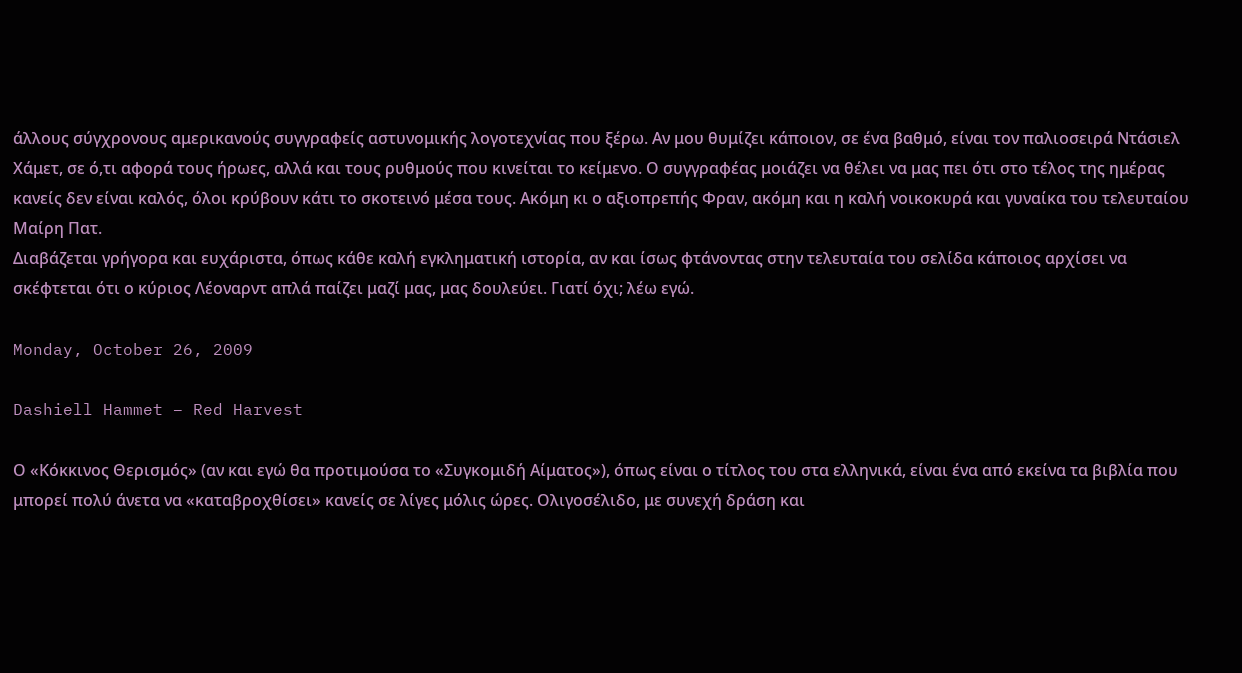άλλους σύγχρονους αμερικανούς συγγραφείς αστυνομικής λογοτεχνίας που ξέρω. Αν μου θυμίζει κάποιον, σε ένα βαθμό, είναι τον παλιοσειρά Ντάσιελ Χάμετ, σε ό,τι αφορά τους ήρωες, αλλά και τους ρυθμούς που κινείται το κείμενο. Ο συγγραφέας μοιάζει να θέλει να μας πει ότι στο τέλος της ημέρας κανείς δεν είναι καλός, όλοι κρύβουν κάτι το σκοτεινό μέσα τους. Ακόμη κι ο αξιοπρεπής Φραν, ακόμη και η καλή νοικοκυρά και γυναίκα του τελευταίου Μαίρη Πατ.
Διαβάζεται γρήγορα και ευχάριστα, όπως κάθε καλή εγκληματική ιστορία, αν και ίσως φτάνοντας στην τελευταία του σελίδα κάποιος αρχίσει να σκέφτεται ότι ο κύριος Λέοναρντ απλά παίζει μαζί μας, μας δουλεύει. Γιατί όχι; λέω εγώ.

Monday, October 26, 2009

Dashiell Hammet – Red Harvest

Ο «Κόκκινος Θερισμός» (αν και εγώ θα προτιμούσα το «Συγκομιδή Αίματος»), όπως είναι ο τίτλος του στα ελληνικά, είναι ένα από εκείνα τα βιβλία που μπορεί πολύ άνετα να «καταβροχθίσει» κανείς σε λίγες μόλις ώρες. Ολιγοσέλιδο, με συνεχή δράση και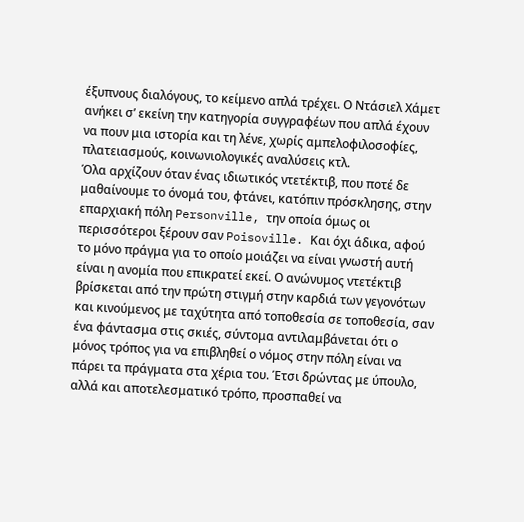έξυπνους διαλόγους, το κείμενο απλά τρέχει. Ο Ντάσιελ Χάμετ ανήκει σ’ εκείνη την κατηγορία συγγραφέων που απλά έχουν να πουν μια ιστορία και τη λένε, χωρίς αμπελοφιλοσοφίες, πλατειασμούς, κοινωνιολογικές αναλύσεις κτλ.
Όλα αρχίζουν όταν ένας ιδιωτικός ντετέκτιβ, που ποτέ δε μαθαίνουμε το όνομά του, φτάνει, κατόπιν πρόσκλησης, στην επαρχιακή πόλη Personville, την οποία όμως οι περισσότεροι ξέρουν σαν Poisoville. Και όχι άδικα, αφού το μόνο πράγμα για το οποίο μοιάζει να είναι γνωστή αυτή είναι η ανομία που επικρατεί εκεί. Ο ανώνυμος ντετέκτιβ βρίσκεται από την πρώτη στιγμή στην καρδιά των γεγονότων και κινούμενος με ταχύτητα από τοποθεσία σε τοποθεσία, σαν ένα φάντασμα στις σκιές, σύντομα αντιλαμβάνεται ότι ο μόνος τρόπος για να επιβληθεί ο νόμος στην πόλη είναι να πάρει τα πράγματα στα χέρια του. Έτσι δρώντας με ύπουλο, αλλά και αποτελεσματικό τρόπο, προσπαθεί να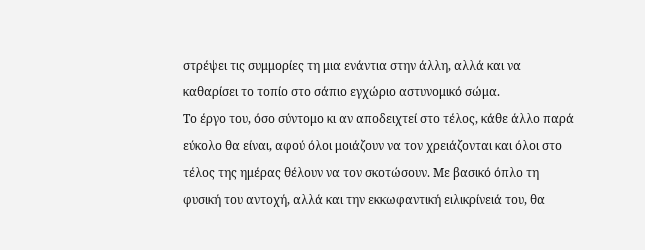στρέψει τις συμμορίες τη μια ενάντια στην άλλη, αλλά και να καθαρίσει το τοπίο στο σάπιο εγχώριο αστυνομικό σώμα.
Το έργο του, όσο σύντομο κι αν αποδειχτεί στο τέλος, κάθε άλλο παρά εύκολο θα είναι, αφού όλοι μοιάζουν να τον χρειάζονται και όλοι στο τέλος της ημέρας θέλουν να τον σκοτώσουν. Με βασικό όπλο τη φυσική του αντοχή, αλλά και την εκκωφαντική ειλικρίνειά του, θα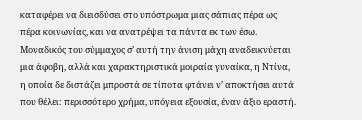καταφέρει να διεισδύσει στο υπόστρωμα μιας σάπιας πέρα ως πέρα κοινωνίας, και να ανατρέψει τα πάντα εκ των έσω. Μοναδικός του σύμμαχος σ’ αυτή την άνιση μάχη αναδεικνύεται μια άφοβη, αλλά και χαρακτηριστικά μοιραία γυναίκα, η Ντίνα, η οποία δε διστάζει μπροστά σε τίποτα φτάνει ν’ αποκτήσει αυτά που θέλει: περισσότερο χρήμα, υπόγεια εξουσία, έναν άξιο εραστή.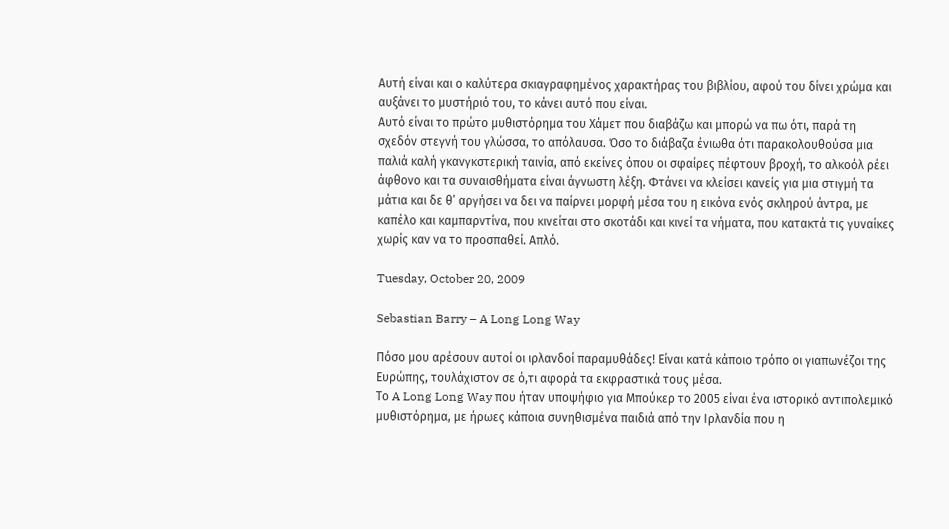Αυτή είναι και ο καλύτερα σκιαγραφημένος χαρακτήρας του βιβλίου, αφού του δίνει χρώμα και αυξάνει το μυστήριό του, το κάνει αυτό που είναι.
Αυτό είναι το πρώτο μυθιστόρημα του Χάμετ που διαβάζω και μπορώ να πω ότι, παρά τη σχεδόν στεγνή του γλώσσα, το απόλαυσα. Όσο το διάβαζα ένιωθα ότι παρακολουθούσα μια παλιά καλή γκανγκστερική ταινία, από εκείνες όπου οι σφαίρες πέφτουν βροχή, το αλκοόλ ρέει άφθονο και τα συναισθήματα είναι άγνωστη λέξη. Φτάνει να κλείσει κανείς για μια στιγμή τα μάτια και δε θ’ αργήσει να δει να παίρνει μορφή μέσα του η εικόνα ενός σκληρού άντρα, με καπέλο και καμπαρντίνα, που κινείται στο σκοτάδι και κινεί τα νήματα, που κατακτά τις γυναίκες χωρίς καν να το προσπαθεί. Απλό.

Tuesday, October 20, 2009

Sebastian Barry – A Long Long Way

Πόσο μου αρέσουν αυτοί οι ιρλανδοί παραμυθάδες! Είναι κατά κάποιο τρόπο οι γιαπωνέζοι της Ευρώπης, τουλάχιστον σε ό,τι αφορά τα εκφραστικά τους μέσα.
Το A Long Long Way που ήταν υποψήφιο για Μπούκερ το 2005 είναι ένα ιστορικό αντιπολεμικό μυθιστόρημα, με ήρωες κάποια συνηθισμένα παιδιά από την Ιρλανδία που η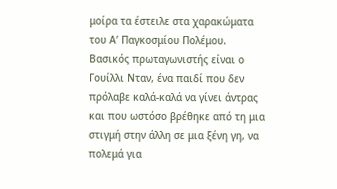μοίρα τα έστειλε στα χαρακώματα του Α’ Παγκοσμίου Πολέμου.
Βασικός πρωταγωνιστής είναι ο Γουίλλι Νταν, ένα παιδί που δεν πρόλαβε καλά-καλά να γίνει άντρας και που ωστόσο βρέθηκε από τη μια στιγμή στην άλλη σε μια ξένη γη, να πολεμά για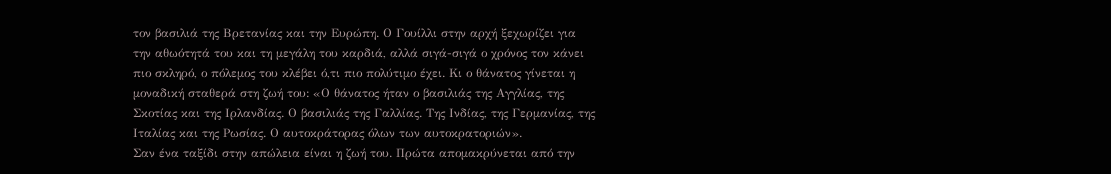τον βασιλιά της Βρετανίας και την Ευρώπη. Ο Γουίλλι στην αρχή ξεχωρίζει για την αθωότητά του και τη μεγάλη του καρδιά, αλλά σιγά-σιγά ο χρόνος τον κάνει πιο σκληρό, ο πόλεμος του κλέβει ό,τι πιο πολύτιμο έχει. Κι ο θάνατος γίνεται η μοναδική σταθερά στη ζωή του: «Ο θάνατος ήταν ο βασιλιάς της Αγγλίας, της Σκοτίας και της Ιρλανδίας. Ο βασιλιάς της Γαλλίας. Της Ινδίας, της Γερμανίας, της Ιταλίας και της Ρωσίας. Ο αυτοκράτορας όλων των αυτοκρατοριών».
Σαν ένα ταξίδι στην απώλεια είναι η ζωή του. Πρώτα απομακρύνεται από την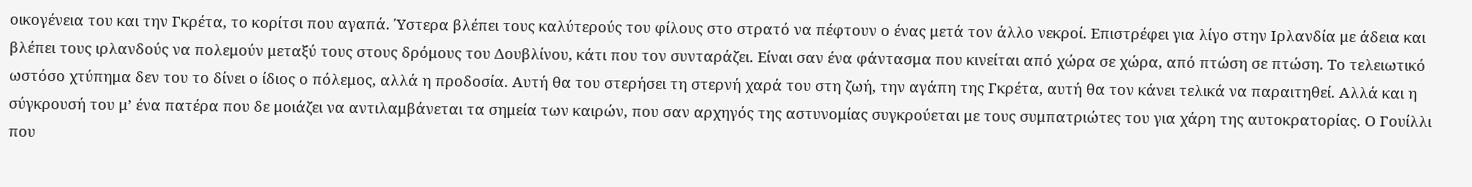οικογένεια του και την Γκρέτα, το κορίτσι που αγαπά. Ύστερα βλέπει τους καλύτερούς του φίλους στο στρατό να πέφτουν ο ένας μετά τον άλλο νεκροί. Επιστρέφει για λίγο στην Ιρλανδία με άδεια και βλέπει τους ιρλανδούς να πολεμούν μεταξύ τους στους δρόμους του Δουβλίνου, κάτι που τον συνταράζει. Είναι σαν ένα φάντασμα που κινείται από χώρα σε χώρα, από πτώση σε πτώση. Το τελειωτικό ωστόσο χτύπημα δεν του το δίνει ο ίδιος ο πόλεμος, αλλά η προδοσία. Αυτή θα του στερήσει τη στερνή χαρά του στη ζωή, την αγάπη της Γκρέτα, αυτή θα τον κάνει τελικά να παραιτηθεί. Αλλά και η σύγκρουσή του μ’ ένα πατέρα που δε μοιάζει να αντιλαμβάνεται τα σημεία των καιρών, που σαν αρχηγός της αστυνομίας συγκρούεται με τους συμπατριώτες του για χάρη της αυτοκρατορίας. Ο Γουίλλι που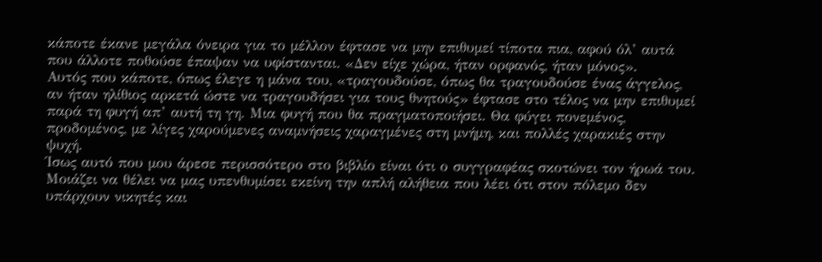κάποτε έκανε μεγάλα όνειρα για το μέλλον έφτασε να μην επιθυμεί τίποτα πια, αφού όλ’ αυτά που άλλοτε ποθούσε έπαψαν να υφίστανται. «Δεν είχε χώρα, ήταν ορφανός, ήταν μόνος».
Αυτός που κάποτε, όπως έλεγε η μάνα του, «τραγουδούσε, όπως θα τραγουδούσε ένας άγγελος, αν ήταν ηλίθιος αρκετά ώστε να τραγουδήσει για τους θνητούς» έφτασε στο τέλος να μην επιθυμεί παρά τη φυγή απ’ αυτή τη γη. Μια φυγή που θα πραγματοποιήσει. Θα φύγει πονεμένος, προδομένος, με λίγες χαρούμενες αναμνήσεις χαραγμένες στη μνήμη, και πολλές χαρακιές στην ψυχή.
Ίσως αυτό που μου άρεσε περισσότερο στο βιβλίο είναι ότι ο συγγραφέας σκοτώνει τον ήρωά του. Μοιάζει να θέλει να μας υπενθυμίσει εκείνη την απλή αλήθεια που λέει ότι στον πόλεμο δεν υπάρχουν νικητές και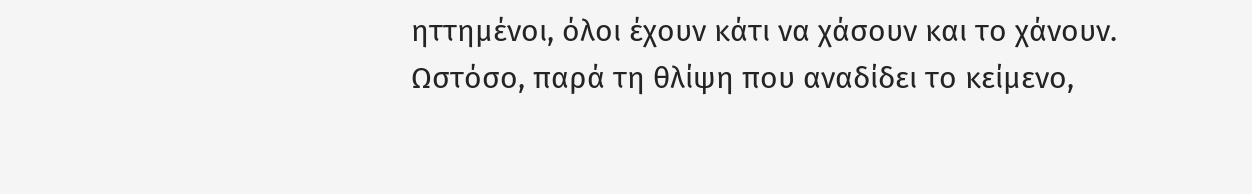ηττημένοι, όλοι έχουν κάτι να χάσουν και το χάνουν.
Ωστόσο, παρά τη θλίψη που αναδίδει το κείμενο,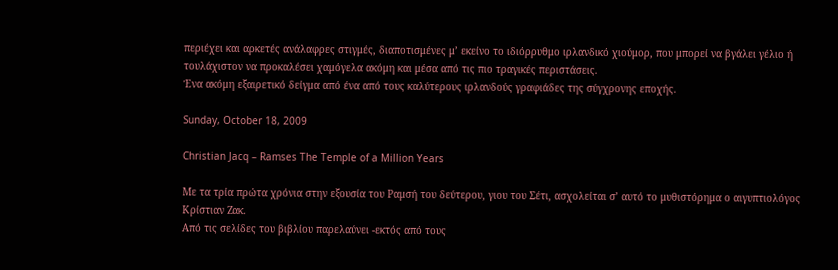περιέχει και αρκετές ανάλαφρες στιγμές, διαποτισμένες μ’ εκείνο το ιδιόρρυθμο ιρλανδικό χιούμορ, που μπορεί να βγάλει γέλιο ή τουλάχιστον να προκαλέσει χαμόγελα ακόμη και μέσα από τις πιο τραγικές περιστάσεις.
Ένα ακόμη εξαιρετικό δείγμα από ένα από τους καλύτερους ιρλανδούς γραφιάδες της σύγχρονης εποχής.

Sunday, October 18, 2009

Christian Jacq – Ramses The Temple of a Million Years

Με τα τρία πρώτα χρόνια στην εξουσία του Ραμσή του δεύτερου, γιου του Σέτι, ασχολείται σ’ αυτό το μυθιστόρημα ο αιγυπτιολόγος Κρίστιαν Ζακ.
Από τις σελίδες του βιβλίου παρελαύνει -εκτός από τους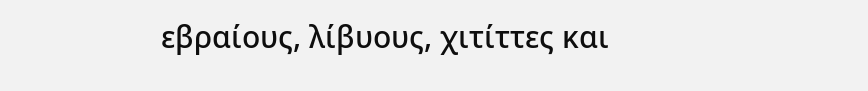εβραίους, λίβυους, χιτίττες και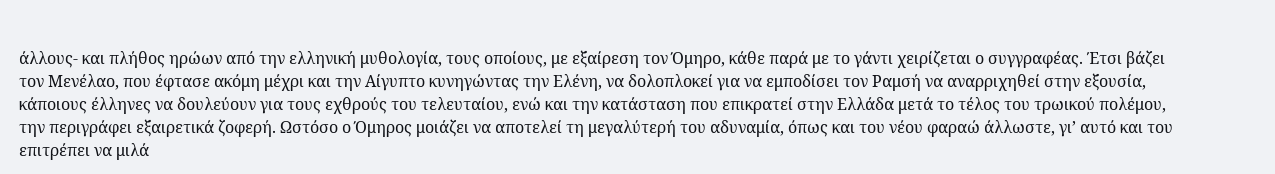άλλους- και πλήθος ηρώων από την ελληνική μυθολογία, τους οποίους, με εξαίρεση τον Όμηρο, κάθε παρά με το γάντι χειρίζεται ο συγγραφέας. Έτσι βάζει τον Μενέλαο, που έφτασε ακόμη μέχρι και την Αίγυπτο κυνηγώντας την Ελένη, να δολοπλοκεί για να εμποδίσει τον Ραμσή να αναρριχηθεί στην εξουσία, κάποιους έλληνες να δουλεύουν για τους εχθρούς του τελευταίου, ενώ και την κατάσταση που επικρατεί στην Ελλάδα μετά το τέλος του τρωικού πολέμου, την περιγράφει εξαιρετικά ζοφερή. Ωστόσο ο Όμηρος μοιάζει να αποτελεί τη μεγαλύτερή του αδυναμία, όπως και του νέου φαραώ άλλωστε, γι’ αυτό και του επιτρέπει να μιλά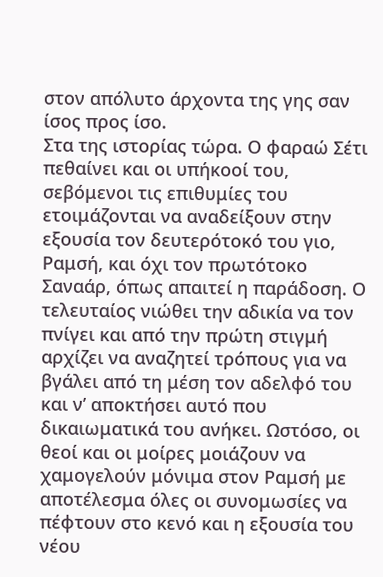στον απόλυτο άρχοντα της γης σαν ίσος προς ίσο.
Στα της ιστορίας τώρα. Ο φαραώ Σέτι πεθαίνει και οι υπήκοοί του, σεβόμενοι τις επιθυμίες του ετοιμάζονται να αναδείξουν στην εξουσία τον δευτερότοκό του γιο, Ραμσή, και όχι τον πρωτότοκο Σαναάρ, όπως απαιτεί η παράδοση. Ο τελευταίος νιώθει την αδικία να τον πνίγει και από την πρώτη στιγμή αρχίζει να αναζητεί τρόπους για να βγάλει από τη μέση τον αδελφό του και ν’ αποκτήσει αυτό που δικαιωματικά του ανήκει. Ωστόσο, οι θεοί και οι μοίρες μοιάζουν να χαμογελούν μόνιμα στον Ραμσή με αποτέλεσμα όλες οι συνομωσίες να πέφτουν στο κενό και η εξουσία του νέου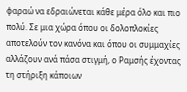φαραώ να εδραιώνεται κάθε μέρα όλο και πιο πολύ. Σε μια χώρα όπου οι δολοπλοκίες αποτελούν τον κανόνα και όπου οι συμμαχίες αλλάζουν ανά πάσα στιγμή, ο Ραμσής έχοντας τη στήριξη κάποιων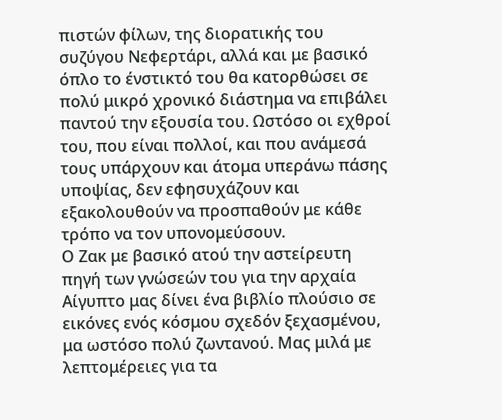πιστών φίλων, της διορατικής του συζύγου Νεφερτάρι, αλλά και με βασικό όπλο το ένστικτό του θα κατορθώσει σε πολύ μικρό χρονικό διάστημα να επιβάλει παντού την εξουσία του. Ωστόσο οι εχθροί του, που είναι πολλοί, και που ανάμεσά τους υπάρχουν και άτομα υπεράνω πάσης υποψίας, δεν εφησυχάζουν και εξακολουθούν να προσπαθούν με κάθε τρόπο να τον υπονομεύσουν.
Ο Ζακ με βασικό ατού την αστείρευτη πηγή των γνώσεών του για την αρχαία Αίγυπτο μας δίνει ένα βιβλίο πλούσιο σε εικόνες ενός κόσμου σχεδόν ξεχασμένου, μα ωστόσο πολύ ζωντανού. Μας μιλά με λεπτομέρειες για τα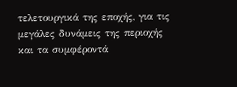τελετουργικά της εποχής, για τις μεγάλες δυνάμεις της περιοχής και τα συμφέροντά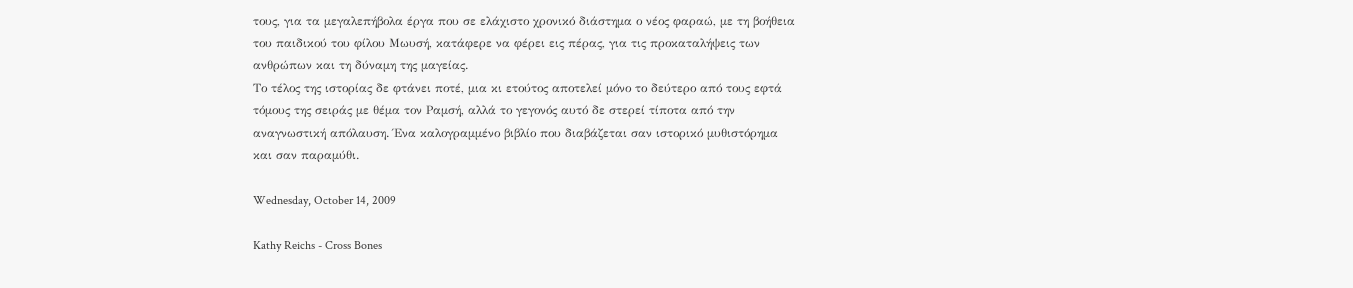τους, για τα μεγαλεπήβολα έργα που σε ελάχιστο χρονικό διάστημα ο νέος φαραώ, με τη βοήθεια του παιδικού του φίλου Μωυσή, κατάφερε να φέρει εις πέρας, για τις προκαταλήψεις των ανθρώπων και τη δύναμη της μαγείας.
Το τέλος της ιστορίας δε φτάνει ποτέ, μια κι ετούτος αποτελεί μόνο το δεύτερο από τους εφτά τόμους της σειράς με θέμα τον Ραμσή, αλλά το γεγονός αυτό δε στερεί τίποτα από την αναγνωστική απόλαυση. Ένα καλογραμμένο βιβλίο που διαβάζεται σαν ιστορικό μυθιστόρημα και σαν παραμύθι.

Wednesday, October 14, 2009

Kathy Reichs - Cross Bones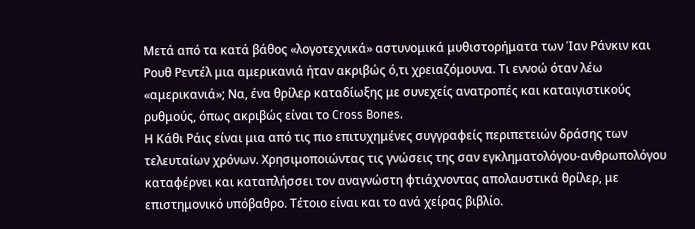Μετά από τα κατά βάθος «λογοτεχνικά» αστυνομικά μυθιστορήματα των Ίαν Ράνκιν και Ρουθ Ρεντέλ μια αμερικανιά ήταν ακριβώς ό,τι χρειαζόμουνα. Τι εννοώ όταν λέω «αμερικανιά»; Να, ένα θρίλερ καταδίωξης με συνεχείς ανατροπές και καταιγιστικούς ρυθμούς, όπως ακριβώς είναι το Cross Bones.
Η Κάθι Ράις είναι μια από τις πιο επιτυχημένες συγγραφείς περιπετειών δράσης των τελευταίων χρόνων. Χρησιμοποιώντας τις γνώσεις της σαν εγκληματολόγου-ανθρωπολόγου καταφέρνει και καταπλήσσει τον αναγνώστη φτιάχνοντας απολαυστικά θρίλερ, με επιστημονικό υπόβαθρο. Τέτοιο είναι και το ανά χείρας βιβλίο.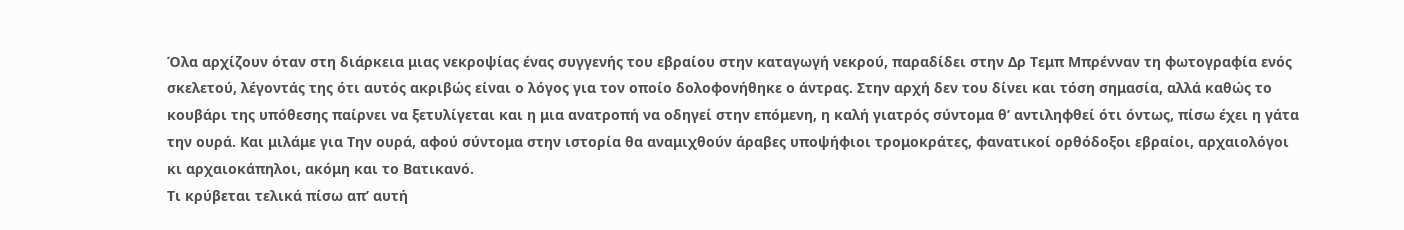Όλα αρχίζουν όταν στη διάρκεια μιας νεκροψίας ένας συγγενής του εβραίου στην καταγωγή νεκρού, παραδίδει στην Δρ Τεμπ Μπρένναν τη φωτογραφία ενός σκελετού, λέγοντάς της ότι αυτός ακριβώς είναι ο λόγος για τον οποίο δολοφονήθηκε ο άντρας. Στην αρχή δεν του δίνει και τόση σημασία, αλλά καθώς το κουβάρι της υπόθεσης παίρνει να ξετυλίγεται και η μια ανατροπή να οδηγεί στην επόμενη, η καλή γιατρός σύντομα θ’ αντιληφθεί ότι όντως, πίσω έχει η γάτα την ουρά. Και μιλάμε για Την ουρά, αφού σύντομα στην ιστορία θα αναμιχθούν άραβες υποψήφιοι τρομοκράτες, φανατικοί ορθόδοξοι εβραίοι, αρχαιολόγοι κι αρχαιοκάπηλοι, ακόμη και το Βατικανό.
Τι κρύβεται τελικά πίσω απ’ αυτή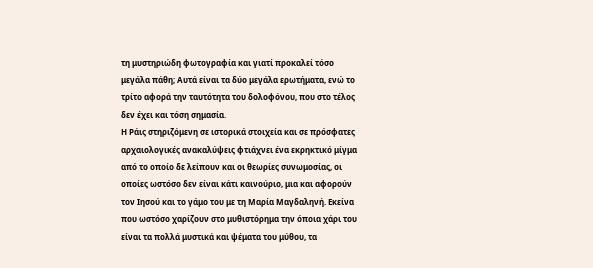τη μυστηριώδη φωτογραφία και γιατί προκαλεί τόσο μεγάλα πάθη; Αυτά είναι τα δύο μεγάλα ερωτήματα, ενώ το τρίτο αφορά την ταυτότητα του δολοφόνου, που στο τέλος δεν έχει και τόση σημασία.
Η Ράις στηριζόμενη σε ιστορικά στοιχεία και σε πρόσφατες αρχαιολογικές ανακαλύψεις φτιάχνει ένα εκρηκτικό μίγμα από το οποίο δε λείπουν και οι θεωρίες συνωμοσίας, οι οποίες ωστόσο δεν είναι κάτι καινούριο, μια και αφορούν τον Ιησού και το γάμο του με τη Μαρία Μαγδαληνή. Εκείνα που ωστόσο χαρίζουν στο μυθιστόρημα την όποια χάρι του είναι τα πολλά μυστικά και ψέματα του μύθου, τα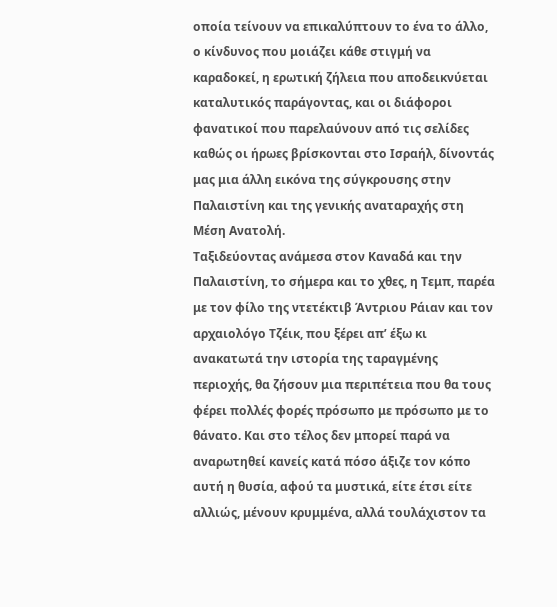οποία τείνουν να επικαλύπτουν το ένα το άλλο, ο κίνδυνος που μοιάζει κάθε στιγμή να καραδοκεί, η ερωτική ζήλεια που αποδεικνύεται καταλυτικός παράγοντας, και οι διάφοροι φανατικοί που παρελαύνουν από τις σελίδες καθώς οι ήρωες βρίσκονται στο Ισραήλ, δίνοντάς μας μια άλλη εικόνα της σύγκρουσης στην Παλαιστίνη και της γενικής αναταραχής στη Μέση Ανατολή.
Ταξιδεύοντας ανάμεσα στον Καναδά και την Παλαιστίνη, το σήμερα και το χθες, η Τεμπ, παρέα με τον φίλο της ντετέκτιβ Άντριου Ράιαν και τον αρχαιολόγο Τζέικ, που ξέρει απ’ έξω κι ανακατωτά την ιστορία της ταραγμένης περιοχής, θα ζήσουν μια περιπέτεια που θα τους φέρει πολλές φορές πρόσωπο με πρόσωπο με το θάνατο. Και στο τέλος δεν μπορεί παρά να αναρωτηθεί κανείς κατά πόσο άξιζε τον κόπο αυτή η θυσία, αφού τα μυστικά, είτε έτσι είτε αλλιώς, μένουν κρυμμένα, αλλά τουλάχιστον τα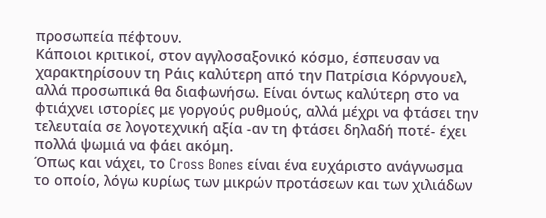προσωπεία πέφτουν.
Κάποιοι κριτικοί, στον αγγλοσαξονικό κόσμο, έσπευσαν να χαρακτηρίσουν τη Ράις καλύτερη από την Πατρίσια Κόρνγουελ, αλλά προσωπικά θα διαφωνήσω. Είναι όντως καλύτερη στο να φτιάχνει ιστορίες με γοργούς ρυθμούς, αλλά μέχρι να φτάσει την τελευταία σε λογοτεχνική αξία -αν τη φτάσει δηλαδή ποτέ- έχει πολλά ψωμιά να φάει ακόμη.
Όπως και νάχει, το Cross Bones είναι ένα ευχάριστο ανάγνωσμα το οποίο, λόγω κυρίως των μικρών προτάσεων και των χιλιάδων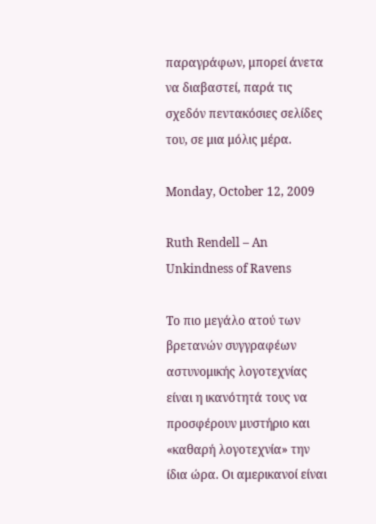παραγράφων, μπορεί άνετα να διαβαστεί, παρά τις σχεδόν πεντακόσιες σελίδες του, σε μια μόλις μέρα.

Monday, October 12, 2009

Ruth Rendell – An Unkindness of Ravens

Το πιο μεγάλο ατού των βρετανών συγγραφέων αστυνομικής λογοτεχνίας είναι η ικανότητά τους να προσφέρουν μυστήριο και «καθαρή λογοτεχνία» την ίδια ώρα. Οι αμερικανοί είναι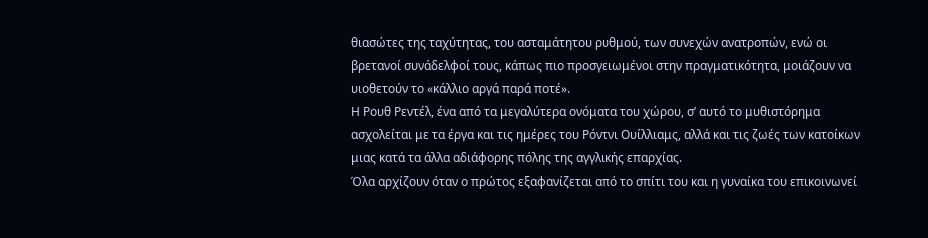θιασώτες της ταχύτητας, του ασταμάτητου ρυθμού, των συνεχών ανατροπών, ενώ οι βρετανοί συνάδελφοί τους, κάπως πιο προσγειωμένοι στην πραγματικότητα, μοιάζουν να υιοθετούν το «κάλλιο αργά παρά ποτέ».
Η Ρουθ Ρεντέλ, ένα από τα μεγαλύτερα ονόματα του χώρου, σ’ αυτό το μυθιστόρημα ασχολείται με τα έργα και τις ημέρες του Ρόντνι Ουίλλιαμς, αλλά και τις ζωές των κατοίκων μιας κατά τα άλλα αδιάφορης πόλης της αγγλικής επαρχίας.
Όλα αρχίζουν όταν ο πρώτος εξαφανίζεται από το σπίτι του και η γυναίκα του επικοινωνεί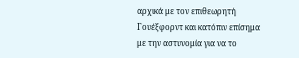αρχικά με τον επιθεωρητή Γουέξφορντ και κατόπιν επίσημα με την αστυνομία για να το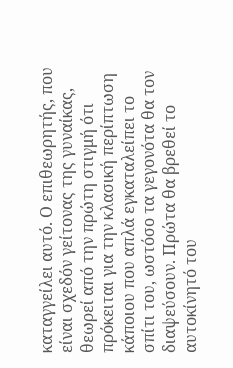καταγγείλει αυτό. Ο επιθεωρητής, που είναι σχεδόν γείτονας της γυναίκας, θεωρεί από την πρώτη στιγμή ότι πρόκειται για την κλασική περίπτωση κάποιου που απλά εγκαταλείπει το σπίτι του, ωστόσο τα γεγονότα θα τον διαψεύσουν. Πρώτα θα βρεθεί το αυτοκίνητό του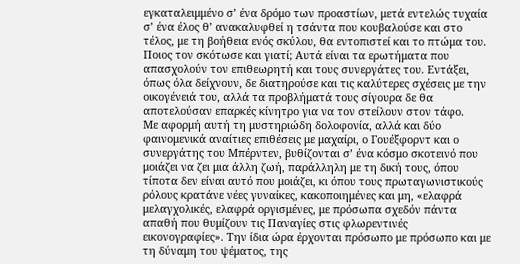εγκαταλειμμένο σ’ ένα δρόμο των προαστίων, μετά εντελώς τυχαία σ’ ένα έλος θ’ ανακαλυφθεί η τσάντα που κουβαλούσε και στο τέλος, με τη βοήθεια ενός σκύλου, θα εντοπιστεί και το πτώμα του.
Ποιος τον σκότωσε και γιατί; Αυτά είναι τα ερωτήματα που απασχολούν τον επιθεωρητή και τους συνεργάτες του. Εντάξει, όπως όλα δείχνουν, δε διατηρούσε και τις καλύτερες σχέσεις με την οικογένειά του, αλλά τα προβλήματά τους σίγουρα δε θα αποτελούσαν επαρκές κίνητρο για να τον στείλουν στον τάφο.
Με αφορμή αυτή τη μυστηριώδη δολοφονία, αλλά και δύο φαινομενικά αναίτιες επιθέσεις με μαχαίρι, ο Γουέξφορντ και ο συνεργάτης του Μπέρντεν, βυθίζονται σ’ ένα κόσμο σκοτεινό που μοιάζει να ζει μια άλλη ζωή, παράλληλη με τη δική τους, όπου τίποτα δεν είναι αυτό που μοιάζει, κι όπου τους πρωταγωνιστικούς ρόλους κρατάνε νέες γυναίκες, κακοποιημένες και μη, «ελαφρά μελαγχολικές, ελαφρά οργισμένες, με πρόσωπα σχεδόν πάντα απαθή που θυμίζουν τις Παναγίες στις φλωρεντινές εικονογραφίες». Την ίδια ώρα έρχονται πρόσωπο με πρόσωπο και με τη δύναμη του ψέματος, της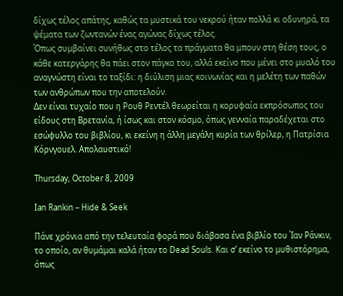δίχως τέλος απάτης, καθώς τα μυστικά του νεκρού ήταν πολλά κι οδυνηρά, τα ψέματα των ζωντανών ένας αγώνας δίχως τέλος.
Όπως συμβαίνει συνήθως στο τέλος τα πράγματα θα μπουν στη θέση τους, ο κάθε κατεργάρης θα πάει στον πάγκο του, αλλά εκείνο που μένει στο μυαλό του αναγνώστη είναι το ταξίδι: η διύλιση μιας κοινωνίας και η μελέτη των παθών των ανθρώπων που την αποτελούν.
Δεν είναι τυχαίο που η Ρουθ Ρεντέλ θεωρείται η κορυφαία εκπρόσωπος του είδους στη Βρετανία, ή ίσως και στον κόσμο, όπως γενναία παραδέχεται στο εσώφυλλο του βιβλίου, κι εκείνη η άλλη μεγάλη κυρία των θρίλερ, η Πατρίσια Κόρνγουελ. Απολαυστικό!

Thursday, October 8, 2009

Ian Rankin – Hide & Seek

Πάνε χρόνια από την τελευταία φορά που διάβασα ένα βιβλίο του Ίαν Ράνκιν, το οποίο, αν θυμάμαι καλά ήταν το Dead Souls. Και σ’ εκείνο το μυθιστόρημα, όπως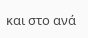και στο ανά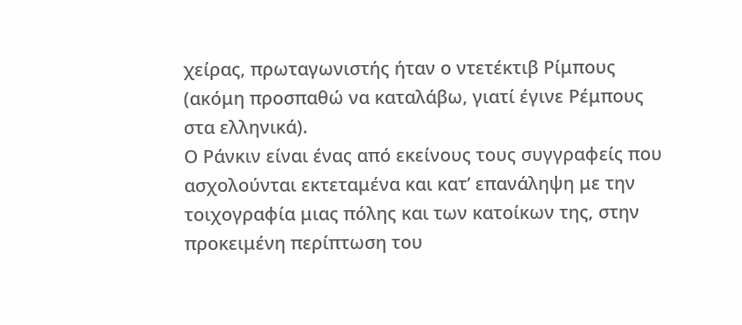χείρας, πρωταγωνιστής ήταν ο ντετέκτιβ Ρίμπους (ακόμη προσπαθώ να καταλάβω, γιατί έγινε Ρέμπους στα ελληνικά).
Ο Ράνκιν είναι ένας από εκείνους τους συγγραφείς που ασχολούνται εκτεταμένα και κατ’ επανάληψη με την τοιχογραφία μιας πόλης και των κατοίκων της, στην προκειμένη περίπτωση του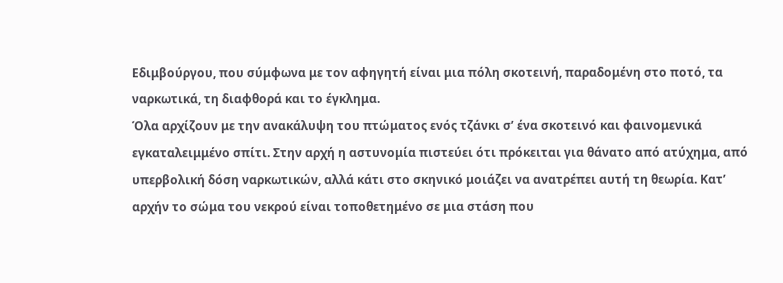Εδιμβούργου, που σύμφωνα με τον αφηγητή είναι μια πόλη σκοτεινή, παραδομένη στο ποτό, τα ναρκωτικά, τη διαφθορά και το έγκλημα.
Όλα αρχίζουν με την ανακάλυψη του πτώματος ενός τζάνκι σ’ ένα σκοτεινό και φαινομενικά εγκαταλειμμένο σπίτι. Στην αρχή η αστυνομία πιστεύει ότι πρόκειται για θάνατο από ατύχημα, από υπερβολική δόση ναρκωτικών, αλλά κάτι στο σκηνικό μοιάζει να ανατρέπει αυτή τη θεωρία. Κατ’ αρχήν το σώμα του νεκρού είναι τοποθετημένο σε μια στάση που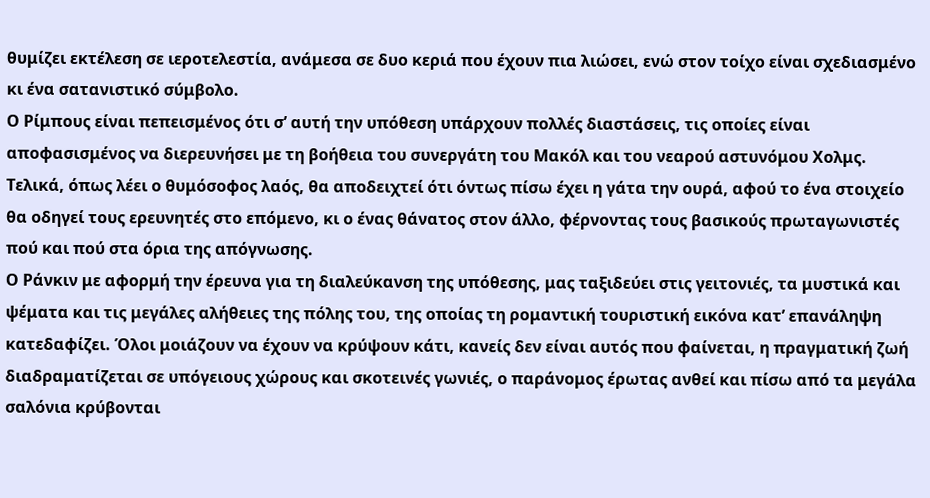θυμίζει εκτέλεση σε ιεροτελεστία, ανάμεσα σε δυο κεριά που έχουν πια λιώσει, ενώ στον τοίχο είναι σχεδιασμένο κι ένα σατανιστικό σύμβολο.
Ο Ρίμπους είναι πεπεισμένος ότι σ’ αυτή την υπόθεση υπάρχουν πολλές διαστάσεις, τις οποίες είναι αποφασισμένος να διερευνήσει με τη βοήθεια του συνεργάτη του Μακόλ και του νεαρού αστυνόμου Χολμς. Τελικά, όπως λέει ο θυμόσοφος λαός, θα αποδειχτεί ότι όντως πίσω έχει η γάτα την ουρά, αφού το ένα στοιχείο θα οδηγεί τους ερευνητές στο επόμενο, κι ο ένας θάνατος στον άλλο, φέρνοντας τους βασικούς πρωταγωνιστές πού και πού στα όρια της απόγνωσης.
Ο Ράνκιν με αφορμή την έρευνα για τη διαλεύκανση της υπόθεσης, μας ταξιδεύει στις γειτονιές, τα μυστικά και ψέματα και τις μεγάλες αλήθειες της πόλης του, της οποίας τη ρομαντική τουριστική εικόνα κατ’ επανάληψη κατεδαφίζει. Όλοι μοιάζουν να έχουν να κρύψουν κάτι, κανείς δεν είναι αυτός που φαίνεται, η πραγματική ζωή διαδραματίζεται σε υπόγειους χώρους και σκοτεινές γωνιές, ο παράνομος έρωτας ανθεί και πίσω από τα μεγάλα σαλόνια κρύβονται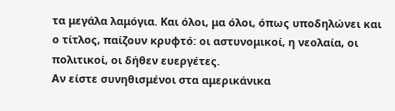τα μεγάλα λαμόγια. Και όλοι, μα όλοι, όπως υποδηλώνει και ο τίτλος, παίζουν κρυφτό: οι αστυνομικοί, η νεολαία, οι πολιτικοί, οι δήθεν ευεργέτες.
Αν είστε συνηθισμένοι στα αμερικάνικα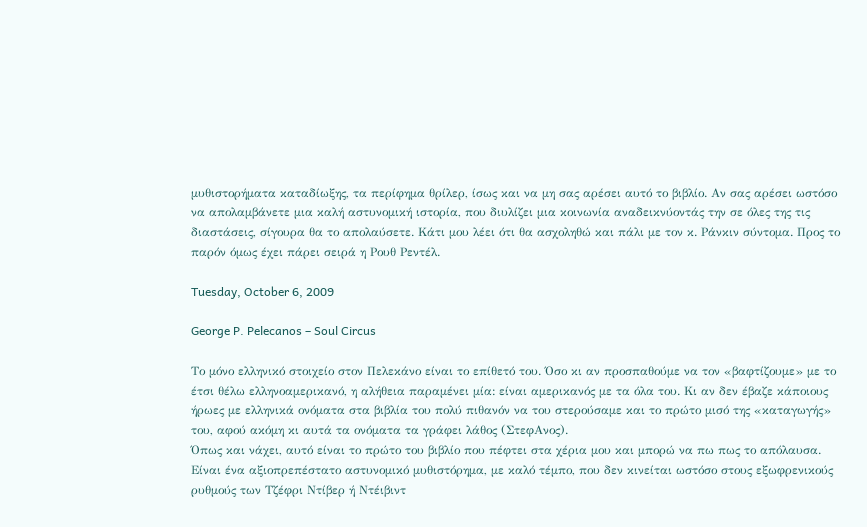μυθιστορήματα καταδίωξης, τα περίφημα θρίλερ, ίσως και να μη σας αρέσει αυτό το βιβλίο. Αν σας αρέσει ωστόσο να απολαμβάνετε μια καλή αστυνομική ιστορία, που διυλίζει μια κοινωνία αναδεικνύοντάς την σε όλες της τις διαστάσεις, σίγουρα θα το απολαύσετε. Κάτι μου λέει ότι θα ασχοληθώ και πάλι με τον κ. Ράνκιν σύντομα. Προς το παρόν όμως έχει πάρει σειρά η Ρουθ Ρεντέλ.

Tuesday, October 6, 2009

George P. Pelecanos – Soul Circus

Το μόνο ελληνικό στοιχείο στον Πελεκάνο είναι το επίθετό του. Όσο κι αν προσπαθούμε να τον «βαφτίζουμε» με το έτσι θέλω ελληνοαμερικανό, η αλήθεια παραμένει μία: είναι αμερικανός με τα όλα του. Κι αν δεν έβαζε κάποιους ήρωες με ελληνικά ονόματα στα βιβλία του πολύ πιθανόν να του στερούσαμε και το πρώτο μισό της «καταγωγής» του, αφού ακόμη κι αυτά τα ονόματα τα γράφει λάθος (ΣτεφΑνος).
Όπως και νάχει, αυτό είναι το πρώτο του βιβλίο που πέφτει στα χέρια μου και μπορώ να πω πως το απόλαυσα. Είναι ένα αξιοπρεπέστατο αστυνομικό μυθιστόρημα, με καλό τέμπο, που δεν κινείται ωστόσο στους εξωφρενικούς ρυθμούς των Τζέφρι Ντίβερ ή Ντέιβιντ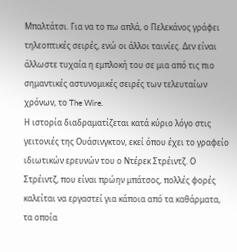Μπαλτάτσι. Για να το πω απλά, ο Πελεκάνος γράφει τηλεοπτικές σειρές, ενώ οι άλλοι ταινίες. Δεν είναι άλλωστε τυχαία η εμπλοκή του σε μια από τις πιο σημαντικές αστυνομικές σειρές των τελευταίων χρόνων, το The Wire.
Η ιστορία διαδραματίζεται κατά κύριο λόγο στις γειτονιές της Ουάσινγκτον, εκεί όπου έχει το γραφείο ιδιωτικών ερευνών του ο Ντέρεκ Στρέιντζ. Ο Στρέιντζ, που είναι πρώην μπάτσος, πολλές φορές καλείται να εργαστεί για κάποια από τα καθάρματα, τα οποία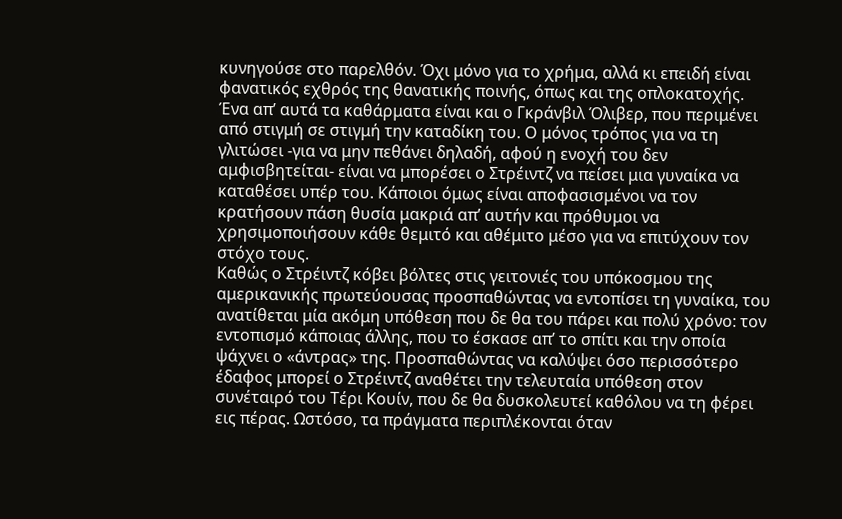κυνηγούσε στο παρελθόν. Όχι μόνο για το χρήμα, αλλά κι επειδή είναι φανατικός εχθρός της θανατικής ποινής, όπως και της οπλοκατοχής. Ένα απ’ αυτά τα καθάρματα είναι και ο Γκράνβιλ Όλιβερ, που περιμένει από στιγμή σε στιγμή την καταδίκη του. Ο μόνος τρόπος για να τη γλιτώσει -για να μην πεθάνει δηλαδή, αφού η ενοχή του δεν αμφισβητείται- είναι να μπορέσει ο Στρέιντζ να πείσει μια γυναίκα να καταθέσει υπέρ του. Κάποιοι όμως είναι αποφασισμένοι να τον κρατήσουν πάση θυσία μακριά απ’ αυτήν και πρόθυμοι να χρησιμοποιήσουν κάθε θεμιτό και αθέμιτο μέσο για να επιτύχουν τον στόχο τους.
Καθώς ο Στρέιντζ κόβει βόλτες στις γειτονιές του υπόκοσμου της αμερικανικής πρωτεύουσας προσπαθώντας να εντοπίσει τη γυναίκα, του ανατίθεται μία ακόμη υπόθεση που δε θα του πάρει και πολύ χρόνο: τον εντοπισμό κάποιας άλλης, που το έσκασε απ’ το σπίτι και την οποία ψάχνει ο «άντρας» της. Προσπαθώντας να καλύψει όσο περισσότερο έδαφος μπορεί ο Στρέιντζ αναθέτει την τελευταία υπόθεση στον συνέταιρό του Τέρι Κουίν, που δε θα δυσκολευτεί καθόλου να τη φέρει εις πέρας. Ωστόσο, τα πράγματα περιπλέκονται όταν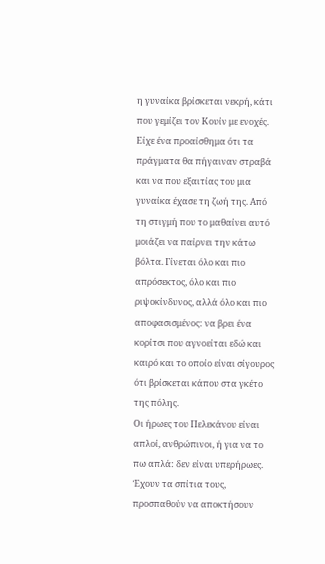η γυναίκα βρίσκεται νεκρή, κάτι που γεμίζει τον Κουίν με ενοχές. Είχε ένα προαίσθημα ότι τα πράγματα θα πήγαιναν στραβά και να που εξαιτίας του μια γυναίκα έχασε τη ζωή της. Από τη στιγμή που το μαθαίνει αυτό μοιάζει να παίρνει την κάτω βόλτα. Γίνεται όλο και πιο απρόσεκτος, όλο και πιο ριψοκίνδυνος, αλλά όλο και πιο αποφασισμένος: να βρει ένα κορίτσι που αγνοείται εδώ και καιρό και το οποίο είναι σίγουρος ότι βρίσκεται κάπου στα γκέτο της πόλης.
Οι ήρωες του Πελεκάνου είναι απλοί, ανθρώπινοι, ή για να το πω απλά: δεν είναι υπερήρωες. Έχουν τα σπίτια τους, προσπαθούν να αποκτήσουν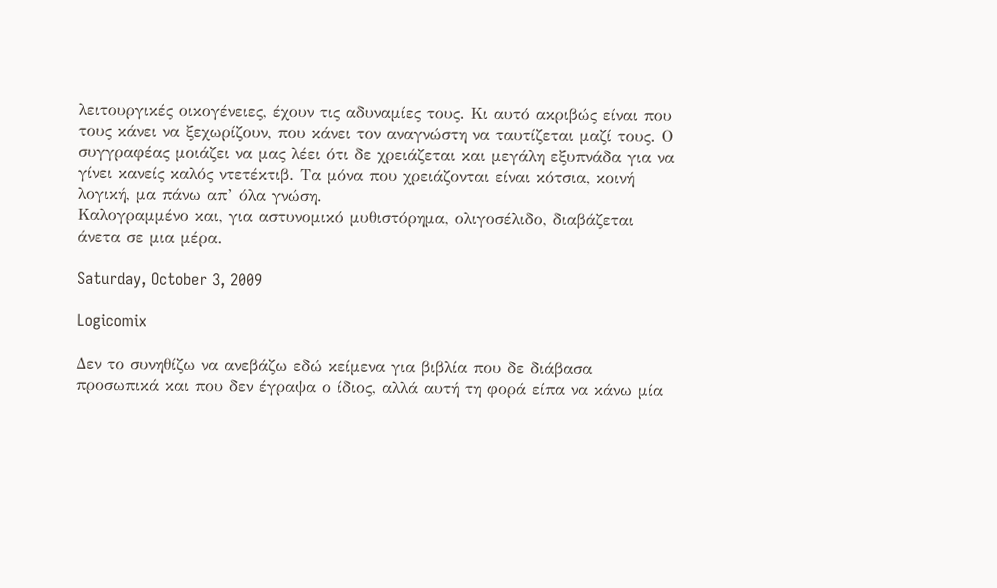λειτουργικές οικογένειες, έχουν τις αδυναμίες τους. Κι αυτό ακριβώς είναι που τους κάνει να ξεχωρίζουν, που κάνει τον αναγνώστη να ταυτίζεται μαζί τους. Ο συγγραφέας μοιάζει να μας λέει ότι δε χρειάζεται και μεγάλη εξυπνάδα για να γίνει κανείς καλός ντετέκτιβ. Τα μόνα που χρειάζονται είναι κότσια, κοινή λογική, μα πάνω απ’ όλα γνώση.
Καλογραμμένο και, για αστυνομικό μυθιστόρημα, ολιγοσέλιδο, διαβάζεται άνετα σε μια μέρα.

Saturday, October 3, 2009

Logicomix

Δεν το συνηθίζω να ανεβάζω εδώ κείμενα για βιβλία που δε διάβασα προσωπικά και που δεν έγραψα ο ίδιος, αλλά αυτή τη φορά είπα να κάνω μία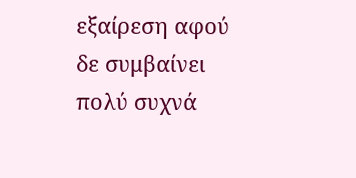εξαίρεση αφού δε συμβαίνει πολύ συχνά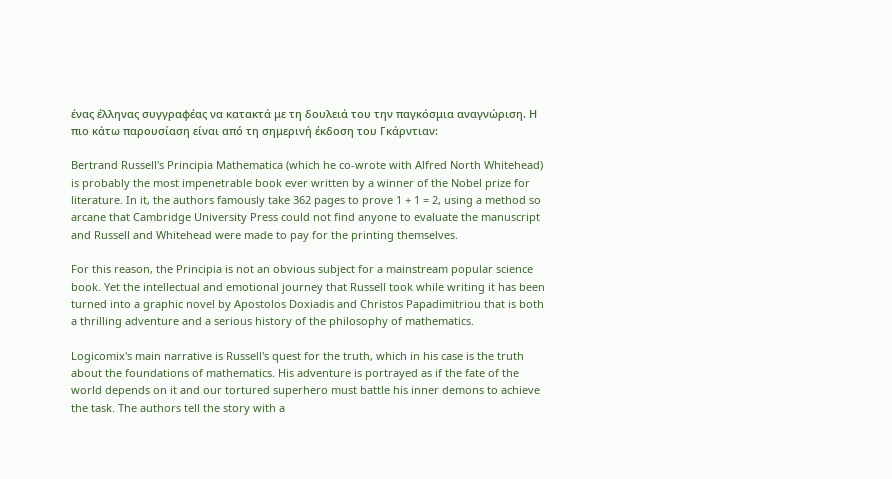ένας έλληνας συγγραφέας να κατακτά με τη δουλειά του την παγκόσμια αναγνώριση. Η πιο κάτω παρουσίαση είναι από τη σημερινή έκδοση του Γκάρντιαν:

Bertrand Russell's Principia Mathematica (which he co-wrote with Alfred North Whitehead) is probably the most impenetrable book ever written by a winner of the Nobel prize for literature. In it, the authors famously take 362 pages to prove 1 + 1 = 2, using a method so arcane that Cambridge University Press could not find anyone to evaluate the manuscript and Russell and Whitehead were made to pay for the printing themselves.

For this reason, the Principia is not an obvious subject for a mainstream popular science book. Yet the intellectual and emotional journey that Russell took while writing it has been turned into a graphic novel by Apostolos Doxiadis and Christos Papadimitriou that is both a thrilling adventure and a serious history of the philosophy of mathematics.

Logicomix's main narrative is Russell's quest for the truth, which in his case is the truth about the foundations of mathematics. His adventure is portrayed as if the fate of the world depends on it and our tortured superhero must battle his inner demons to achieve the task. The authors tell the story with a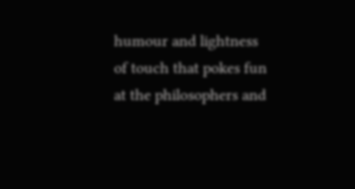humour and lightness of touch that pokes fun at the philosophers and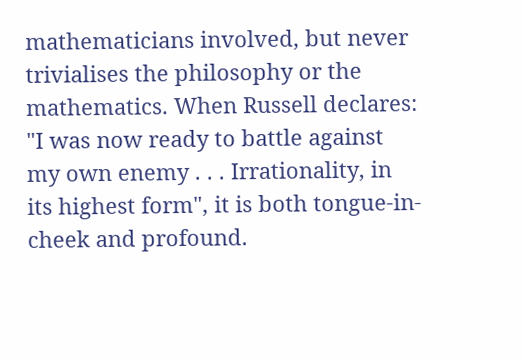mathematicians involved, but never trivialises the philosophy or the mathematics. When Russell declares: "I was now ready to battle against my own enemy . . . Irrationality, in its highest form", it is both tongue-in-cheek and profound.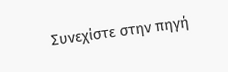Συνεχίστε στην πηγή